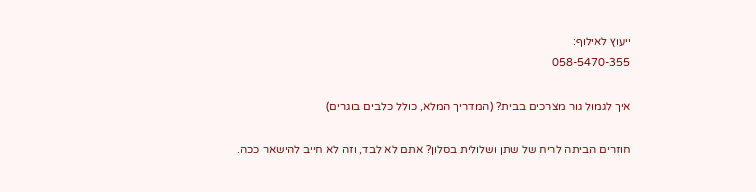ייעוץ לאילוף:
058-5470-355

איך לגמול גור מצרכים בבית? (המדריך המלא, כולל כלבים בוגרים)

חוזרים הביתה לריח של שתן ושלולית בסלון? אתם לא לבד, וזה לא חייב להישאר ככה.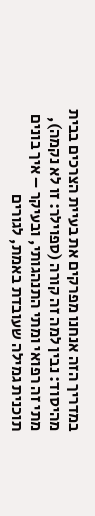במדריך הזה אנחנו מפרקים את בעיית הצרכים בבית מהיסוד: נבין למה זה קורה (ספוילר: זו לא נקמה),
מתי זה רפואי ומתי התנהגותי, ובעיקר – איך בונים תוכנית גמילה שעובדת באמת, לגורים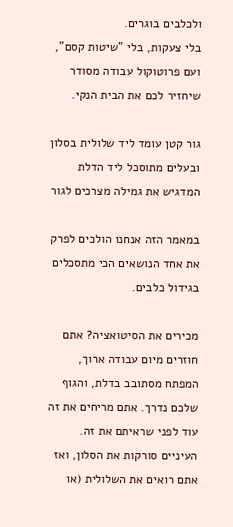ולכלבים בוגרים.
בלי צעקות, בלי "שיטות קסם", ועם פרוטוקול עבודה מסודר שיחזיר לכם את הבית הנקי.

גור קטן עומד ליד שלולית בסלון ובעלים מתוסכל ליד הדלת המדגיש את גמילה מצרכים לגור

במאמר הזה אנחנו הולכים לפרק את אחד הנושאים הכי מתסכלים בגידול כלבים.

מכירים את הסיטואציה? אתם חוזרים מיום עבודה ארוך, המפתח מסתובב בדלת, והגוף שלכם נדרך. אתם מריחים את זה עוד לפני שראיתם את זה. העיניים סורקות את הסלון, ואז אתם רואים את השלולית (או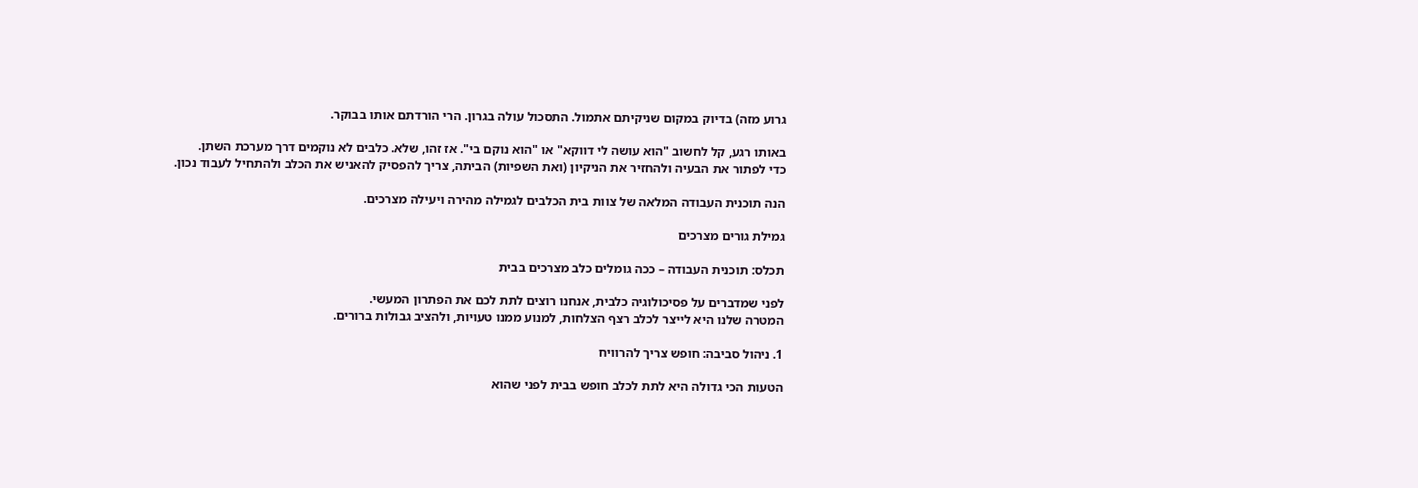גרוע מזה) בדיוק במקום שניקיתם אתמול. התסכול עולה בגרון. הרי הורדתם אותו בבוקר.

באותו רגע, קל לחשוב "הוא עושה לי דווקא" או "הוא נוקם בי". אז זהו, שלא. כלבים לא נוקמים דרך מערכת השתן.
כדי לפתור את הבעיה ולהחזיר את הניקיון (ואת השפיות) הביתה, צריך להפסיק להאניש את הכלב ולהתחיל לעבוד נכון.

הנה תוכנית העבודה המלאה של צוות בית הכלבים לגמילה מהירה ויעילה מצרכים.

גמילת גורים מצרכים

תכלס: תוכנית העבודה – ככה גומלים כלב מצרכים בבית

לפני שמדברים על פסיכולוגיה כלבית, אנחנו רוצים לתת לכם את הפתרון המעשי.
המטרה שלנו היא לייצר לכלב רצף הצלחות, למנוע ממנו טעויות, ולהציב גבולות ברורים.

1. ניהול סביבה: חופש צריך להרוויח

הטעות הכי גדולה היא לתת לכלב חופש בבית לפני שהוא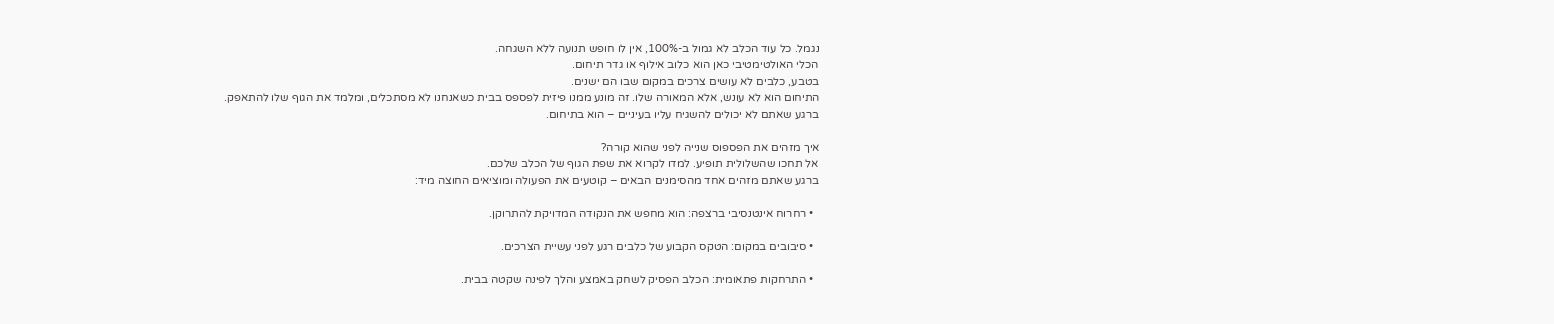נגמל. כל עוד הכלב לא גמול ב-100%, אין לו חופש תנועה ללא השגחה.
הכלי האולטימטיבי כאן הוא כלוב אילוף או גדר תיחום.
בטבע, כלבים לא עושים צרכים במקום שבו הם ישנים.
התיחום הוא לא עונש, אלא המאורה שלו. זה מונע ממנו פיזית לפספס בבית כשאנחנו לא מסתכלים, ומלמד את הגוף שלו להתאפק.
ברגע שאתם לא יכולים להשגיח עליו בעיניים – הוא בתיחום.

איך מזהים את הפספוס שנייה לפני שהוא קורה?
אל תחכו שהשלולית תופיע. למדו לקרוא את שפת הגוף של הכלב שלכם.
ברגע שאתם מזהים אחד מהסימנים הבאים – קוטעים את הפעולה ומוציאים החוצה מיד:

  • רחרוח אינטנסיבי ברצפה: הוא מחפש את הנקודה המדויקת להתרוקן.

  • סיבובים במקום: הטקס הקבוע של כלבים רגע לפני עשיית הצרכים.

  • התרחקות פתאומית: הכלב הפסיק לשחק באמצע והלך לפינה שקטה בבית.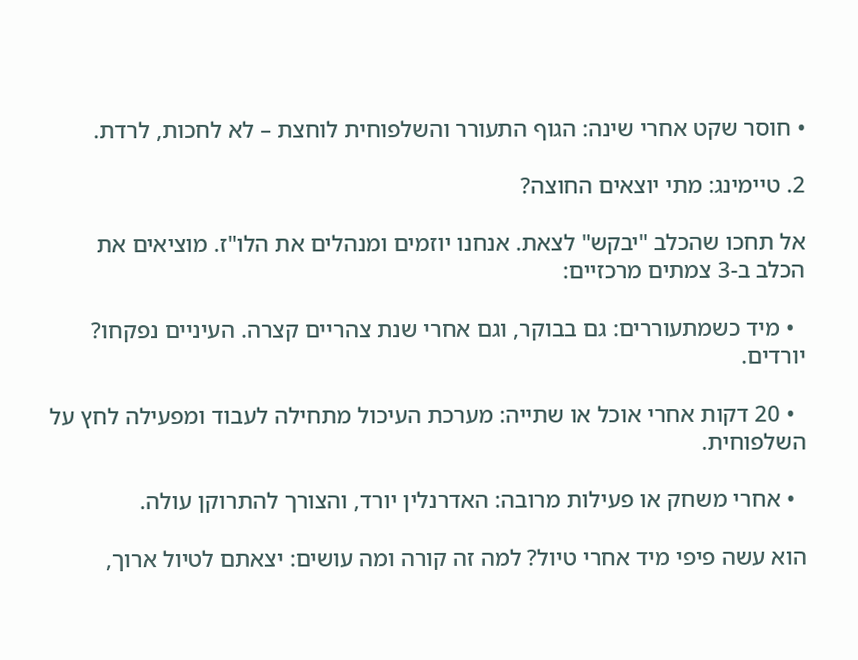• חוסר שקט אחרי שינה: הגוף התעורר והשלפוחית לוחצת – לא לחכות, לרדת.

2. טיימינג: מתי יוצאים החוצה?

אל תחכו שהכלב "יבקש" לצאת. אנחנו יוזמים ומנהלים את הלו"ז. מוציאים את הכלב ב-3 צמתים מרכזיים:

  • מיד כשמתעוררים: גם בבוקר, וגם אחרי שנת צהריים קצרה. העיניים נפקחו? יורדים.

  • 20 דקות אחרי אוכל או שתייה: מערכת העיכול מתחילה לעבוד ומפעילה לחץ על השלפוחית.

  • אחרי משחק או פעילות מרובה: האדרנלין יורד, והצורך להתרוקן עולה.

הוא עשה פיפי מיד אחרי טיול? למה זה קורה ומה עושים: יצאתם לטיול ארוך,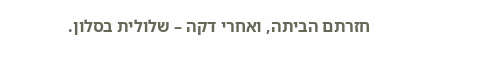חזרתם הביתה, ואחרי דקה – שלולית בסלון.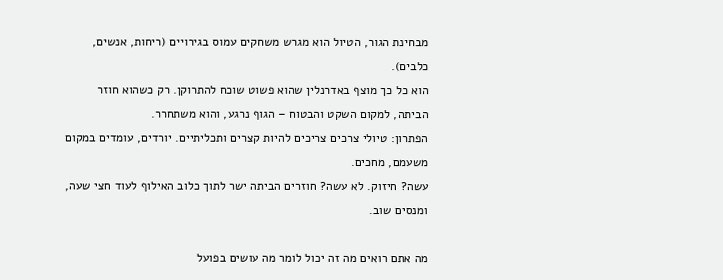מבחינת הגור, הטיול הוא מגרש משחקים עמוס בגירויים (ריחות, אנשים, כלבים).
הוא כל כך מוצף באדרנלין שהוא פשוט שוכח להתרוקן. רק כשהוא חוזר הביתה, למקום השקט והבטוח – הגוף נרגע, והוא משתחרר.
הפתרון: טיולי צרכים צריכים להיות קצרים ותכליתיים. יורדים, עומדים במקום משעמם, מחכים.
עשה? חיזוק. לא עשה? חוזרים הביתה ישר לתוך כלוב האילוף לעוד חצי שעה, ומנסים שוב.

מה אתם רואים מה זה יכול לומר מה עושים בפועל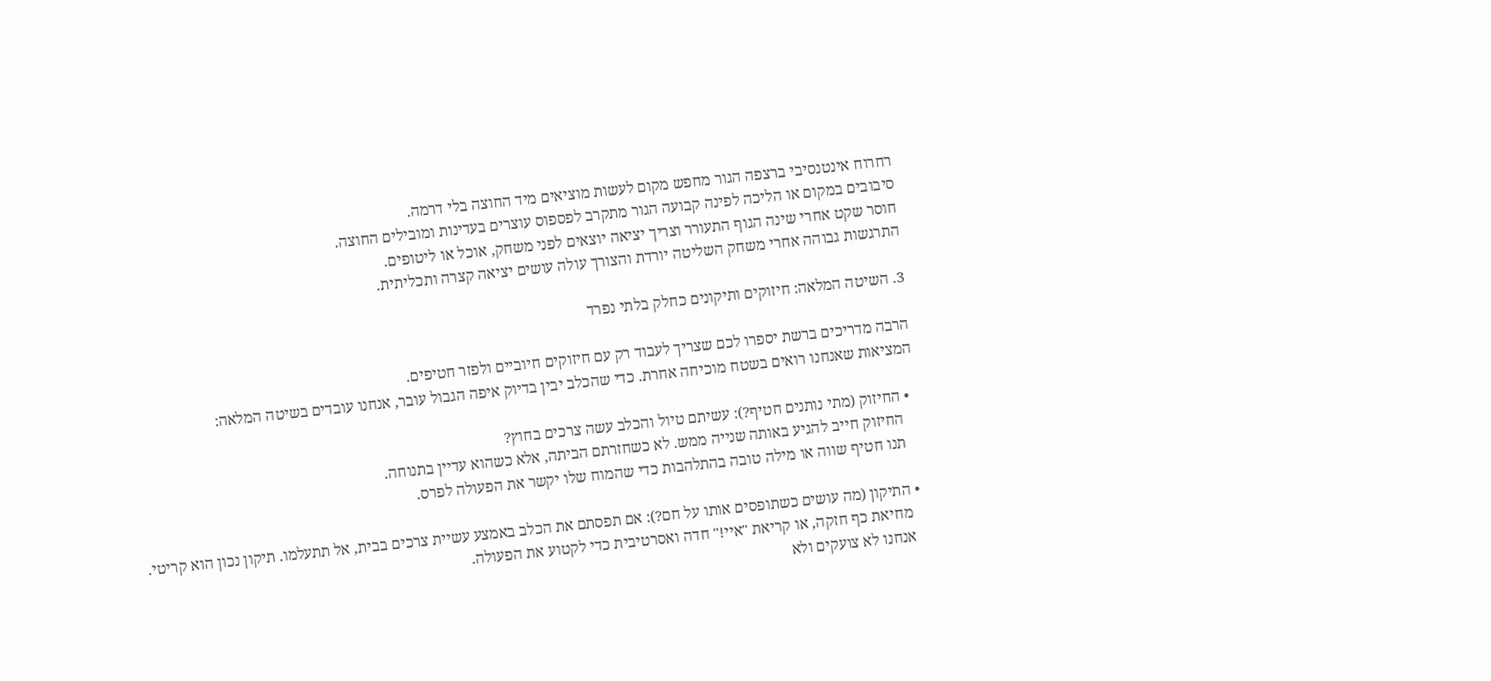רחרוח אינטנסיבי ברצפה הגור מחפש מקום לעשות מוציאים מיד החוצה בלי דרמה.
סיבובים במקום או הליכה לפינה קבועה הגור מתקרב לפספוס עוצרים בעדינות ומובילים החוצה.
חוסר שקט אחרי שינה הגוף התעורר וצריך יציאה יוצאים לפני משחק, אוכל או ליטופים.
התרגשות גבוהה אחרי משחק השליטה יורדת והצורך עולה עושים יציאה קצרה ותכליתית.

3. השיטה המלאה: חיזוקים ותיקונים כחלק בלתי נפרד

הרבה מדריכים ברשת יספרו לכם שצריך לעבוד רק עם חיזוקים חיוביים ולפזר חטיפים.
המציאות שאנחנו רואים בשטח מוכיחה אחרת. כדי שהכלב יבין בדיוק איפה הגבול עובר, אנחנו עובדים בשיטה המלאה:

  • החיזוק (מתי נותנים חטיף?): עשיתם טיול והכלב עשה צרכים בחוץ?
    החיזוק חייב להגיע באותה שנייה ממש. לא כשחזרתם הביתה, אלא כשהוא עדיין בתנוחה.
    תנו חטיף שווה או מילה טובה בהתלהבות כדי שהמוח שלו יקשר את הפעולה לפרס.

  • התיקון (מה עושים כשתופסים אותו על חם?): אם תפסתם את הכלב באמצע עשיית צרכים בבית, אל תתעלמו. תיקון נכון הוא קריטי.
    מחיאת כף חזקה, או קריאת "איי!" חדה ואסרטיבית כדי לקטוע את הפעולה.
    אנחנו לא צועקים ולא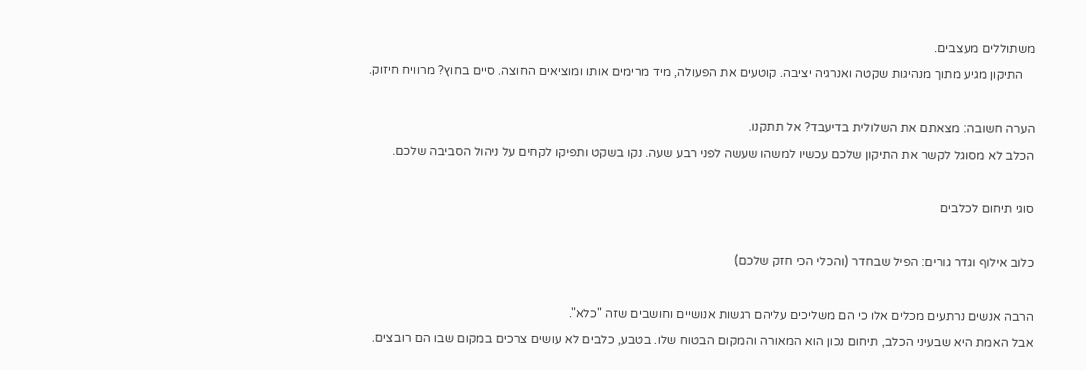משתוללים מעצבים.
    התיקון מגיע מתוך מנהיגות שקטה ואנרגיה יציבה. קוטעים את הפעולה, מיד מרימים אותו ומוציאים החוצה. סיים בחוץ? מרוויח חיזוק.

הערה חשובה: מצאתם את השלולית בדיעבד? אל תתקנו.
הכלב לא מסוגל לקשר את התיקון שלכם עכשיו למשהו שעשה לפני רבע שעה. נקו בשקט ותפיקו לקחים על ניהול הסביבה שלכם.

סוגי תיחום לכלבים

כלוב אילוף וגדר גורים: הפיל שבחדר (והכלי הכי חזק שלכם)

הרבה אנשים נרתעים מכלים אלו כי הם משליכים עליהם רגשות אנושיים וחושבים שזה "כלא".
אבל האמת היא שבעיני הכלב, תיחום נכון הוא המאורה והמקום הבטוח שלו. בטבע, כלבים לא עושים צרכים במקום שבו הם רובצים.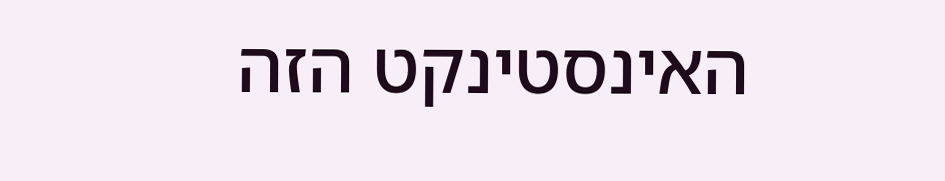האינסטינקט הזה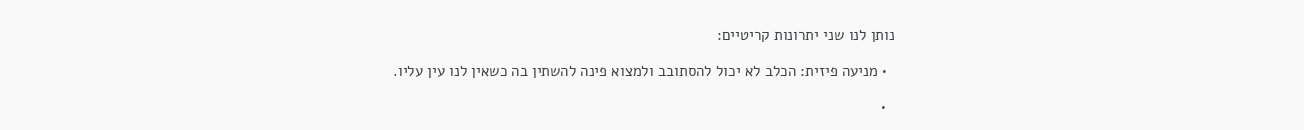נותן לנו שני יתרונות קריטיים:

  • מניעה פיזית: הכלב לא יכול להסתובב ולמצוא פינה להשתין בה כשאין לנו עין עליו.

  •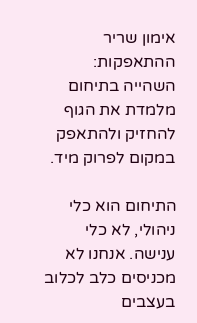אימון שריר ההתאפקות: השהייה בתיחום מלמדת את הגוף להחזיק ולהתאפק במקום לפרוק מיד.

התיחום הוא כלי ניהולי, לא כלי ענישה. אנחנו לא מכניסים כלב לכלוב בעצבים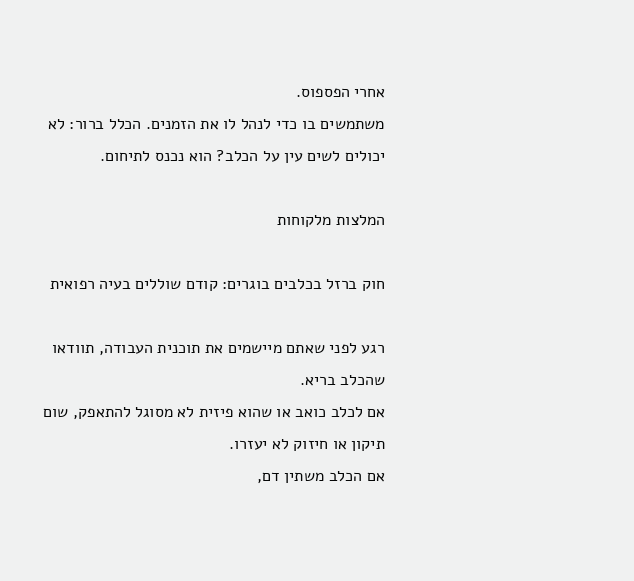אחרי הפספוס.
משתמשים בו כדי לנהל לו את הזמנים. הכלל ברור: לא יכולים לשים עין על הכלב? הוא נכנס לתיחום.

המלצות מלקוחות

חוק ברזל בכלבים בוגרים: קודם שוללים בעיה רפואית

רגע לפני שאתם מיישמים את תוכנית העבודה, תוודאו שהכלב בריא.
אם לכלב כואב או שהוא פיזית לא מסוגל להתאפק, שום תיקון או חיזוק לא יעזרו.
אם הכלב משתין דם,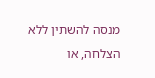מנסה להשתין ללא הצלחה, או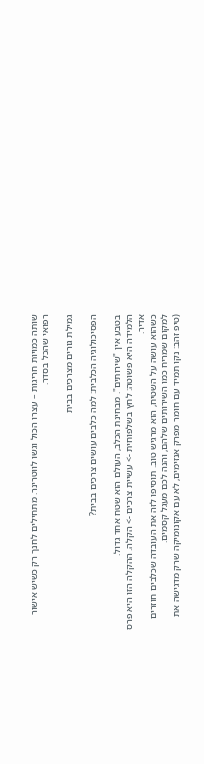שותה כמויות חריגות – עצרו הכול וגשו לווטרינר. מתחילים לחנך רק כשיש אישור רפואי שהכל בסדר.

גמילת גורים מצרכים בבית

הפסיכולוגיה הכלבית: למה כלבים עושים צרכים בבית?

בטבע אין "שירותים". מבחינת הכלב, העולם הוא שטח אחד גדול.
הלמידה היא פשוטה: לחץ בשלפוחית -> עשיית צרכים -> הקלה. ההקלה הזו היא פרס אדיר.
כשהוא עושה על השטיח, הוא מרגיש טוב. תוסיפו לזה את העובדה שכלבים חוזרים למקום שמריח כמו השירותים שלהם, והנה לכם מעגל קסמים.
(טיפ זהב: נקו תמיד עם חומר מפרק אנזימים, לא עם אקונומיקה שרק מדגישה את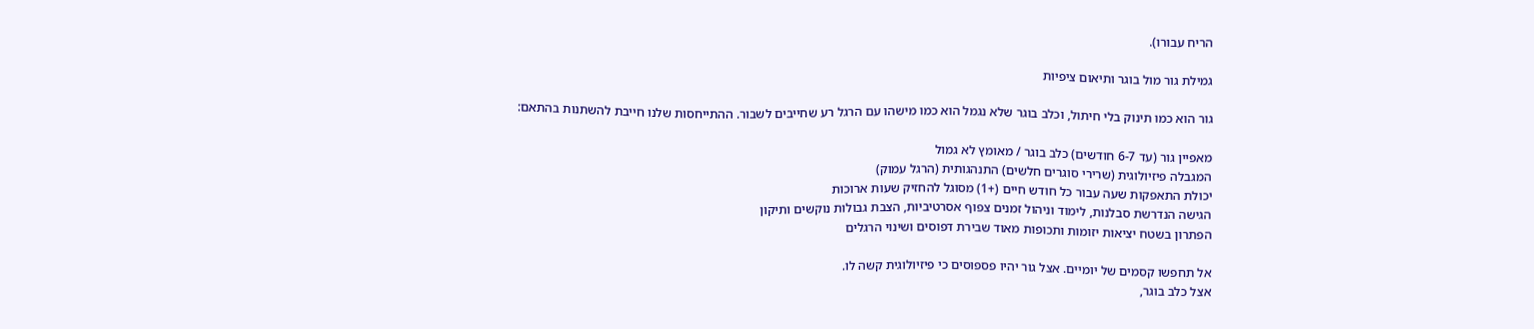הריח עבורו).

גמילת גור מול בוגר ותיאום ציפיות

גור הוא כמו תינוק בלי חיתול, וכלב בוגר שלא נגמל הוא כמו מישהו עם הרגל רע שחייבים לשבור. ההתייחסות שלנו חייבת להשתנות בהתאם:

מאפיין גור (עד 6-7 חודשים) כלב בוגר / מאומץ לא גמול
המגבלה פיזיולוגית (שרירי סוגרים חלשים) התנהגותית (הרגל עמוק)
יכולת התאפקות שעה עבור כל חודש חיים (+1) מסוגל להחזיק שעות ארוכות
הגישה הנדרשת סבלנות, לימוד וניהול זמנים צפוף אסרטיביות, הצבת גבולות נוקשים ותיקון
הפתרון בשטח יציאות יזומות ותכופות מאוד שבירת דפוסים ושינוי הרגלים

אל תחפשו קסמים של יומיים. אצל גור יהיו פספוסים כי פיזיולוגית קשה לו.
אצל כלב בוגר,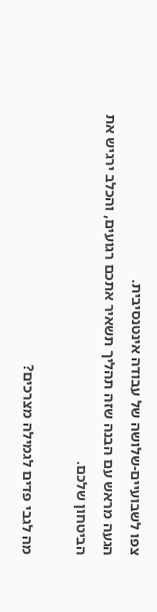צפו לשבועיים-שלושה של עבודה אינטנסיבית.
הגעה מראש עם הבנה שזה תהליך תשאיר אתכם רגועים, והכלב ירגיש את הביטחון שלכם.

מה לגבי פדים לגמילה מצרכים?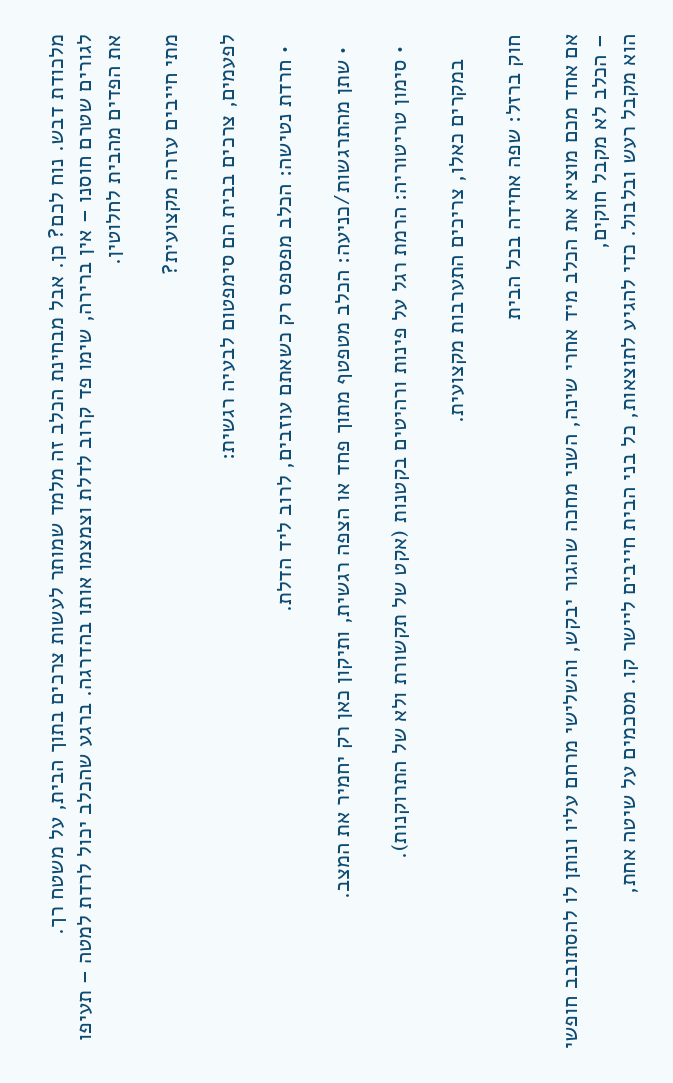מלכודת דבש. נוח לכם? כן. אבל מבחינת הכלב זה מלמד שמותר לעשות צרכים בתוך הבית, על משטח רך.
לגורים שטרם חוסנו – אין ברירה, שימו פד קרוב לדלת וצמצמו אותו בהדרגה. ברגע שהכלב יכול לרדת למטה – תעיפו את הפדים מהבית לחלוטין.

מתי חייבים עזרה מקצועית?

לפעמים, צרכים בבית הם סימפטום לבעיה רגשית:

  • חרדת נטישה: הכלב מפספס רק כשאתם עוזבים, לרוב ליד הדלת.

  • שתן מהתרגשות/כניעה: הכלב מטפטף מתוך פחד או הצפה רגשית, ותיקון כאן רק יחמיר את המצב.

  • סימון טריטוריה: הרמת רגל על פינות ורהיטים בקטנות (אקט של תקשורת ולא של התרוקנות).

    במקרים כאלו, צריכים התערבות מקצועית.

חוק ברזל: שפה אחידה בכל הבית

אם אחד מכם מוציא את הכלב מיד אחרי שינה, השני מחכה שהגור יבקש, והשלישי מרחם עליו ונותן לו להסתובב חופשי – הכלב לא מקבל חוקים,
הוא מקבל רעש ובלבול. כדי להגיע לתוצאות, כל בני הבית חייבים ליישר קו. מסכמים על שיטה אחת,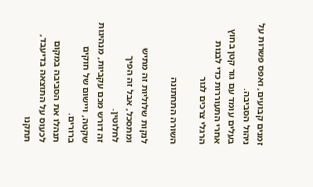זמנים קבועים, ואפס פשרות על ניהול הסביבה.
בעלים עומד עם גור קטן בחוץ אחרי התעוררות כדי לבנות הרגלי צרכים לגור

השורה התחתונה

לנקות שלוליות זה מתיש ומתסכל, אבל זה הפיך לחלוטין.
זה דורש מכם עקביות, מנהיגות שקטה, ויישום של חוקים ברורים.
תנהלו את הסביבה במקום לכעוס על התוצאה בדיעבד, תתקנו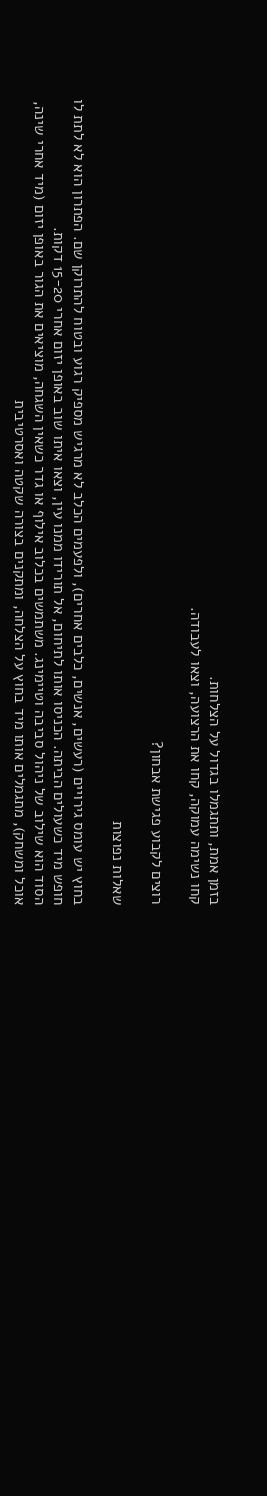בזמן אמת, ותתגמלו בגדול על הצלחות.
קחו נשימה עמוקה, קחו את הרצועה, וצאו לעבודה.

רוצים לקבוע פגישת אבחון?

שאלות נפוצות

בחוץ יש עומס גירויים (רעשים, אנשים, כלבים אחרים), ולפעמים הכלב לא מרגיש מספיק רגוע ובטוח להתרוקן שם. הפתרון הוא לא לתת לו חופש מיד כשעולים הביתה. הכניסו אותו לתיחום, אל תורידו ממנו עין, וצאו איתו שוב באופן יזום אחרי 15-20 דקות.
הסוד הוא שילוב של ניהול סביבה וטיימינג. משתמשים בכלוב אילוף או גדר כשאין השגחה, מוציאים את הגור באופן יזום (מיד אחרי שינה, אוכל ומשחק), מתגמלים אותו מיד בחוץ על הצלחה, ומתקנים בצורה שקטה ואסרטיבית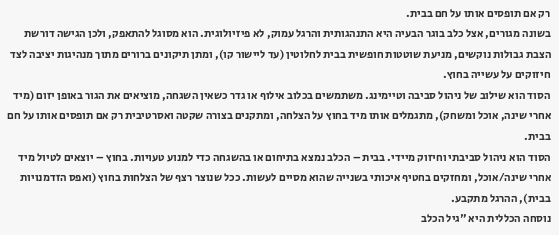רק אם תופסים אותו על חם בבית.
בשונה מגורים, אצל כלב בוגר הבעיה היא התנהגותית והרגל עמוק, לא פיזיולוגית. הוא מסוגל להתאפק, ולכן הגישה דורשת הצבת גבולות נוקשים, מניעת שוטטות חופשית בבית לחלוטין (עד ליישור קו), ומתן תיקונים ברורים מתוך מנהיגות יציבה לצד חיזוקים על עשייה בחוץ.
הסוד הוא שילוב של ניהול סביבה וטיימינג. משתמשים בכלוב אילוף או גדר כשאין השגחה, מוציאים את הגור באופן יזום (מיד אחרי שינה, אוכל ומשחק), מתגמלים אותו מיד בחוץ על הצלחה, ומתקנים בצורה שקטה ואסרטיבית רק אם תופסים אותו על חם בבית.
הסוד הוא ניהול סביבתי וחיזוק מיידי. בבית – הכלב נמצא בתיחום או בהשגחה כדי למנוע טעויות. בחוץ – יוצאים לטיול מיד אחרי שינה/אוכל, ומחזקים בחטיף איכותי בשנייה שהוא מסיים לעשות. ככל שנוצר רצף של הצלחות בחוץ (ואפס הזדמנויות בבית), ההרגל מתקבע.
נוסחה הכללית היא "גיל הכלב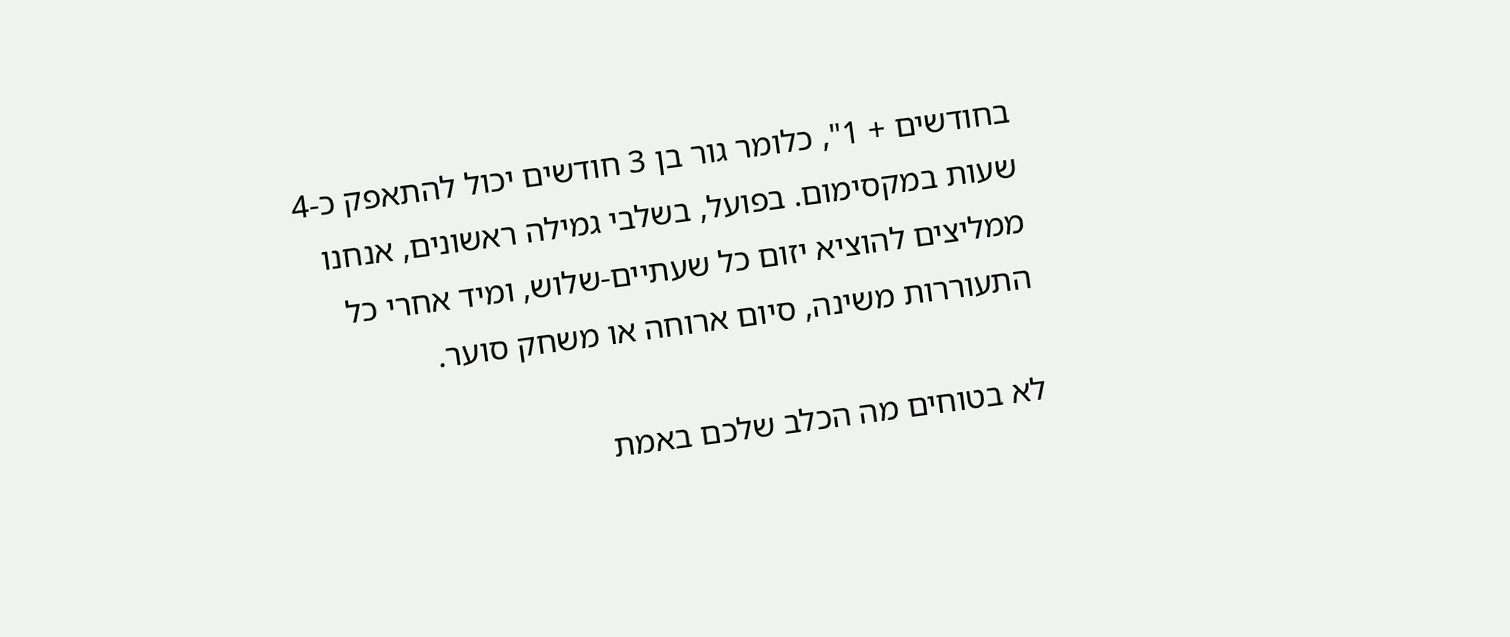בחודשים + 1", כלומר גור בן 3 חודשים יכול להתאפק כ-4 שעות במקסימום. בפועל, בשלבי גמילה ראשונים, אנחנו ממליצים להוציא יזום כל שעתיים-שלוש, ומיד אחרי כל התעוררות משינה, סיום ארוחה או משחק סוער.

לא בטוחים מה הכלב שלכם באמת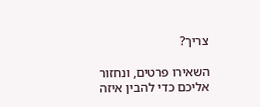צריך?

השאירו פרטים, ונחזור אליכם כדי להבין איזה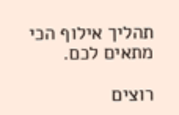תהליך אילוף הכי מתאים לכם.

רוצים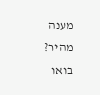מענה מהיר? בואו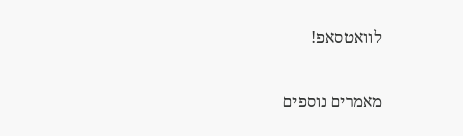לוואטסאפ!

מאמרים נוספים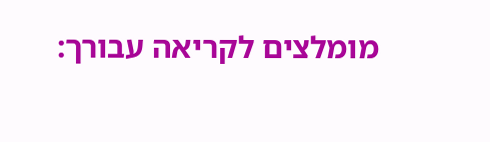מומלצים לקריאה עבורך: